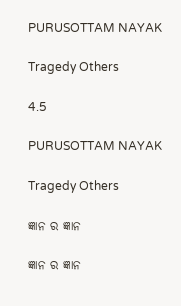PURUSOTTAM NAYAK

Tragedy Others

4.5

PURUSOTTAM NAYAK

Tragedy Others

ଜ୍ଞାନ ର ଜ୍ଞାନ

ଜ୍ଞାନ ର ଜ୍ଞାନ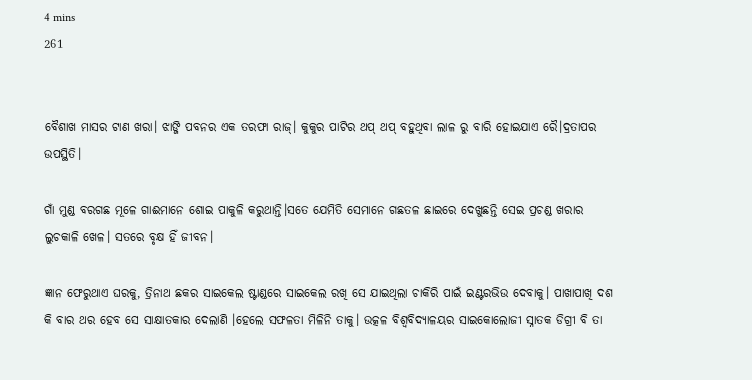4 mins
261


ବୈଶାଖ ମାସର ଟାଣ ଖରା। ଝାଙ୍ଜି ପବନର ଏକ ତରଫା ରାଜ୍। କୁକୁର ପାଟିର ଥପ୍ ଥପ୍ ବହୁଥିବା ଲାଳ ରୁ ବାରି ହୋଇଯାଏ ରୈ।ଦ୍ରତାପର ଉପସ୍ଥିତି।

ଗାଁ ମୁଣ୍ଡ ବରଗଛ ମୂଳେ ଗାଈମାନେ ଶୋଇ ପାକୁଳି କରୁଥାନ୍ତି।ସତେ ଯେମିତି ସେମାନେ ଗଛତଳ ଛାଇରେ ଦେଖୁଛନ୍ତି ସେଇ ପ୍ରଚଣ୍ଡ ଖରାର ଲୁଚକାଳି ଖେଳ। ସତରେ ବୃକ୍ଷ ହିଁ ଜୀବନ।

ଜ୍ଞାନ ଫେରୁଥାଏ ଘରକୁ, ତ୍ରିନାଥ ଛକର ସାଇକେଲ ଷ୍ଟାଣ୍ଡରେ ସାଇକେଲ ରଖି ସେ ଯାଇଥିଲା ଚାକିରି ପାଇଁ ଇଣ୍ଟରଭିଉ ଦେବାକୁ। ପାଖାପାଖି ଦଶ କି ବାର ଥର ହେବ ସେ ସାକ୍ଷାତକାର ଦେଲାଣି ।ହେଲେ ସଫଳତା ମିଳିନି ତାକୁ। ଉତ୍କଳ ବିଶ୍ୱବିଦ୍ୟାଳୟର ସାଇକୋଲୋଜୀ ସ୍ନାତକ ଡିଗ୍ରୀ ବି ତା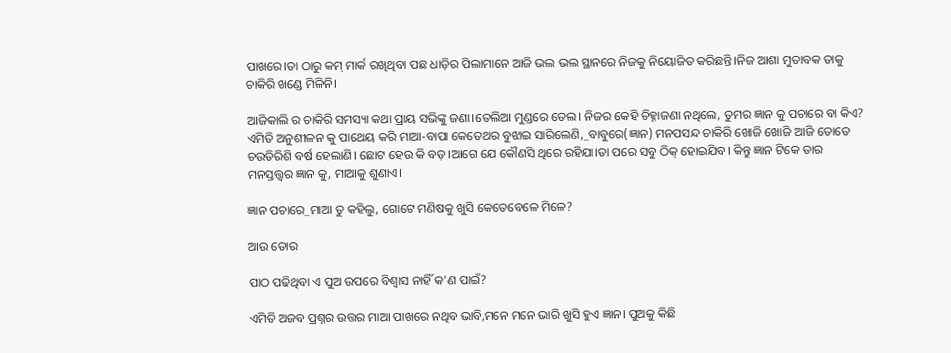ପାଖରେ।ତା ଠାରୁ କମ୍ ମାର୍କ ରଖିଥିବା ପଛ ଧାଡ଼ିର ପିଲାମାନେ ଆଜି ଭଲ ଭଲ ସ୍ଥାନରେ ନିଜକୁ ନିୟୋଜିତ କରିଛନ୍ତି।ନିଜ ଆଶା ମୁତାବକ ତାକୁ ଚାକିରି ଖଣ୍ଡେ ମିଳିନି।

ଆଜିକାଲି ର ଚାକିରି ସମସ୍ୟା କଥା ପ୍ରାୟ ସଭିଙ୍କୁ ଜଣା।ତେଲିଆ ମୁଣ୍ଡରେ ତେଲ। ନିଜର କେହି ଚିହ୍ନାଜଣା ନଥିଲେ, ତୁମର ଜ୍ଞାନ କୁ ପଚାରେ ବା କିଏ? ଏମିତି ଅନୁଶୀଳନ କୁ ପାଥେୟ କରି ମାଆ-ବାପା କେତେଥର ବୁଝାଇ ସାରିଲେଣି,_ବାବୁରେ(ଜ୍ଞାନ) ମନପସନ୍ଦ ଚାକିରି ଖୋଜି ଖୋଜି ଆଜି ତୋତେ ଚଉତିରିଶି ବର୍ଷ ହେଲାଣି। ଛୋଟ ହେଉ କି ବଡ଼।ଆଗେ ଯେ କୌଣସି ଥିରେ ରହିଯା।ତା ପରେ ସବୁ ଠିକ୍ ହୋଇଯିବ। କିନ୍ତୁ ଜ୍ଞାନ ଟିକେ ତାର ମନସ୍ତତ୍ତ୍ୱର ଜ୍ଞାନ କୁ, ମାଆକୁ ଶୁଣାଏ।

ଜ୍ଞାନ ପଚାରେ_ମାଆ ତୁ କହିଲୁ, ଗୋଟେ ମଣିଷକୁ ଖୁସି କେତେବେଳେ ମିଳେ?

ଆଉ ତୋର

ପାଠ ପଢିଥିବା ଏ ପୁଅ ଉପରେ ବିଶ୍ଵାସ ନାହିଁ କ'ଣ ପାଇଁ?

ଏମିତି ଅଜବ ପ୍ରଶ୍ନର ଉତ୍ତର ମାଆ ପାଖରେ ନଥିବ ଭାବି,ମନେ ମନେ ଭାରି ଖୁସି ହୁଏ ଜ୍ଞାନ। ପୁଅକୁ କିଛି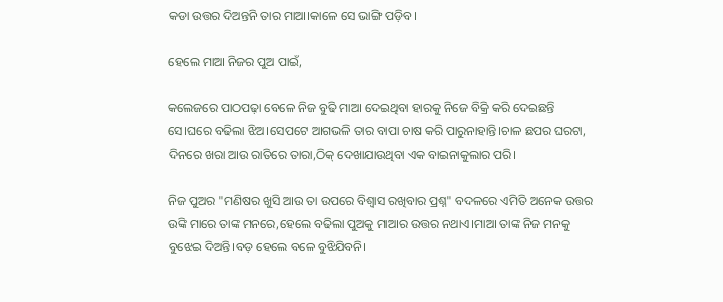କଡା ଉତ୍ତର ଦିଅନ୍ତନି ତାର ମାଆ।କାଳେ ସେ ଭାଙ୍ଗି ପଡ଼ିବ।

ହେଲେ ମାଆ ନିଜର ପୁଅ ପାଇଁ,

କଲେଜରେ ପାଠପଢ଼ା ବେଳେ ନିଜ ବୁଢି ମାଆ ଦେଇଥିବା ହାରକୁ ନିଜେ ବିକ୍ରି କରି ଦେଇଛନ୍ତି ସେ।ଘରେ ବଢିଲା ଝିଅ।ସେପଟେ ଆଗଭଳି ତାର ବାପା ଚାଷ କରି ପାରୁନାହାନ୍ତି।ଚାଳ ଛପର ଘରଟା, ଦିନରେ ଖରା ଆଉ ରାତିରେ ତାରା,ଠିକ୍ ଦେଖାଯାଉଥିବା ଏକ ବାଇନାକୁଲାର ପରି।

ନିଜ ପୁଅର "ମଣିଷର ଖୁସି ଆଉ ତା ଉପରେ ବିଶ୍ଵାସ ରଖିବାର ପ୍ରଶ୍ନ" ବଦଳରେ ଏମିତି ଅନେକ ଉତ୍ତର ଉଙ୍କି ମାରେ ତାଙ୍କ ମନରେ,ହେଲେ ବଢିଲା ପୁଅକୁ ମାଆର ଉତ୍ତର ନଥାଏ।ମାଆ ତାଙ୍କ ନିଜ ମନକୁ ବୁଝେଇ ଦିଅନ୍ତି।ବଡ଼ ହେଲେ ବଳେ ବୁଝିଯିବନି।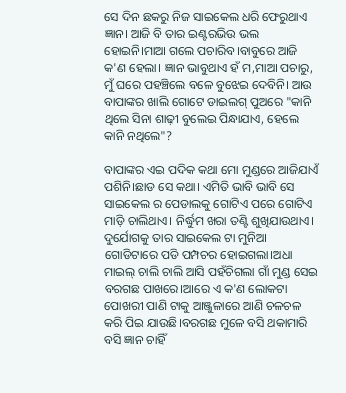ସେ ଦିନ ଛକରୁ ନିଜ ସାଇକେଲ ଧରି ଫେରୁଥାଏ ଜ୍ଞାନ। ଆଜି ବି ତାର ଇଣ୍ଟରଭିଉ ଭଲ ହୋଇନି।ମାଆ ଗଲେ ପଚାରିବ।ବାବୁରେ ଆଜି କ'ଣ ହେଲା। ଜ୍ଞାନ ଭାବୁଥାଏ ହଁ ମ,ମାଆ ପଚାରୁ, ମୁଁ ଘରେ ପହଞ୍ଚିଲେ ବଳେ ବୁଝେଇ ଦେବିନି। ଆଉ ବାପାଙ୍କର ଖାଲି ଗୋଟେ ଡାଇଲଗ୍ ପୁଅରେ "କାନି ଥିଲେ ସିନା ଶାଢ଼ୀ ବୁଲେଇ ପିନ୍ଧାଯାଏ, ହେଲେ କାନି ନଥିଲେ"?

ବାପାଙ୍କର ଏଇ ପଦିକ କଥା ମୋ ମୁଣ୍ଡରେ ଆଜିଯାଏଁ ପଶିନି।ଛାଡ ସେ କଥା। ଏମିତି ଭାବି ଭାବି ସେ ସାଇକେଲ ର ପେଡାଲକୁ ଗୋଟିଏ ପରେ ଗୋଟିଏ ମାଡ଼ି ଚାଲିଥାଏ। ନିର୍ଦ୍ଧୁମ ଖରା ତଣ୍ଟି ଶୁଖିଯାଉଥାଏ। ଦୁର୍ଯୋଗକୁ ତାର ସାଇକେଲ ଟା ମୁନିଆ ଗୋଡିଟାରେ ପଡି ପମ୍ପଚର ହୋଇଗଲା।ଅଧା ମାଇଲ୍ ଚାଲି ଚାଲି ଆସି ପହଁଚିଗଲା ଗାଁ ମୁଣ୍ଡ ସେଇ ବରଗଛ ପାଖରେ।ଆରେ ଏ କ'ଣ ଲୋକଟା ପୋଖରୀ ପାଣି ଟାକୁ ଆଞ୍ଜୁଳାରେ ଆଣି ଚଳଚଳ କରି ପିଇ ଯାଉଛି।ବରଗଛ ମୁଳେ ବସି ଥକାମାରି ବସି ଜ୍ଞାନ ଚାହିଁ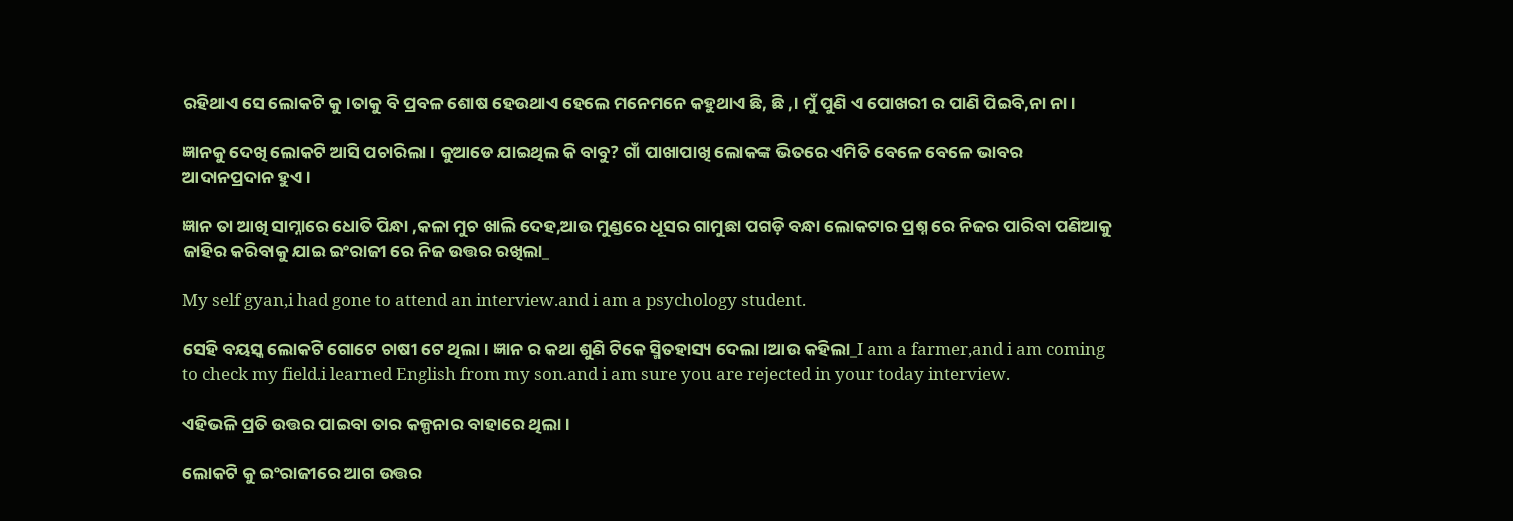ରହିଥାଏ ସେ ଲୋକଟି କୁ।ତାକୁ ବି ପ୍ରବଳ ଶୋଷ ହେଉଥାଏ ହେଲେ ମନେମନେ କହୁଥାଏ ଛି, ଛି ,। ମୁଁ ପୁଣି ଏ ପୋଖରୀ ର ପାଣି ପିଇବି,ନା ନା।

ଜ୍ଞାନକୁ ଦେଖି ଲୋକଟି ଆସି ପଚାରିଲା । କୁଆଡେ ଯାଇଥିଲ କି ବାବୁ? ଗାଁ ପାଖାପାଖି ଲୋକଙ୍କ ଭିତରେ ଏମିତି ବେଳେ ବେଳେ ଭାବର ଆଦାନପ୍ରଦାନ ହୁଏ।

ଜ୍ଞାନ ତା ଆଖି ସାମ୍ନାରେ ଧୋତି ପିନ୍ଧା ,କଳା ମୁଚ ଖାଲି ଦେହ,ଆଉ ମୁଣ୍ଡରେ ଧୂସର ଗାମୁଛା ପଗଡ଼ି ବନ୍ଧା ଲୋକଟାର ପ୍ରଶ୍ନ ରେ ନିଜର ପାରିବା ପଣିଆକୁ ଜାହିର କରିବାକୁ ଯାଇ ଇଂରାଜୀ ରେ ନିଜ ଉତ୍ତର ରଖିଲା_

My self gyan,i had gone to attend an interview.and i am a psychology student.

ସେହି ବୟସ୍କ ଲୋକଟି ଗୋଟେ ଚାଷୀ ଟେ ଥିଲା। ଜ୍ଞାନ ର କଥା ଶୁଣି ଟିକେ ସ୍ମିତହାସ୍ୟ ଦେଲା।ଆଉ କହିଲା_I am a farmer,and i am coming to check my field.i learned English from my son.and i am sure you are rejected in your today interview.

ଏହିଭଳି ପ୍ରତି ଉତ୍ତର ପାଇବା ତାର କଳ୍ପନାର ବାହାରେ ଥିଲା।

ଲୋକଟି କୁ ଇଂରାଜୀରେ ଆଗ ଉତ୍ତର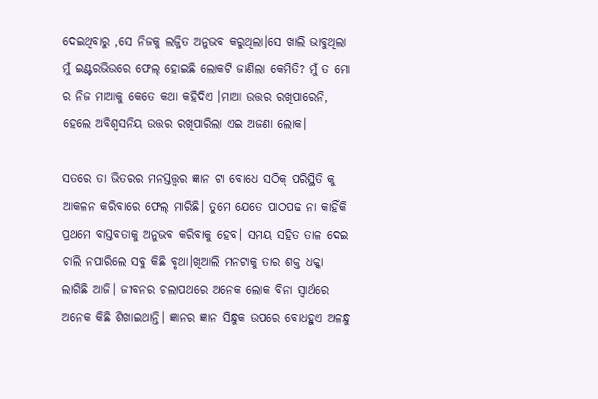ଦେଇଥିବାରୁ ,ସେ ନିଜକୁ ଲଜ୍ଜିତ ଅନୁଭବ କରୁଥିଲା।ସେ ଖାଲି ଭାବୁଥିଲା ମୁଁ ଇଣ୍ଟରଭିଉରେ ଫେଲ୍ ହୋଇଛି ଲୋକଟି ଜାଣିଲା କେମିତି? ମୁଁ ତ ମୋ ର ନିଜ ମାଆକୁ କେତେ କଥା କହିଦିଏ ।ମାଆ ଉତ୍ତର ରଖିପାରେନି, ହେଲେ ଅବିଶ୍ଵସନିୟ ଉତ୍ତର ରଖିପାରିଲା ଏଇ ଅଜଣା ଲୋକ।

ସତରେ ତା ଭିତରର ମନସ୍ତତ୍ତ୍ୱର ଜ୍ଞାନ ଟା ବୋଧେ ସଠିକ୍ ପରିସ୍ଥିତି କୁ ଆକଳନ କରିବାରେ ଫେଲ୍ ମାରିଛି। ତୁମେ ଯେତେ ପାଠପଢ ନା କାହିଁକି ପ୍ରଥମେ ବାସ୍ତବତାକୁ ଅନୁଭବ କରିବାକୁ ହେବ। ସମୟ ସହିତ ତାଳ ଦେଇ ଚାଲି ନପାରିଲେ ସବୁ କିଛି ବୃଥା।ଖିଆଲି ମନଟାକୁ ତାର ଶକ୍ତ ଧକ୍କା ଲାଗିଛି ଆଜି। ଜୀବନର ଚଲାପଥରେ ଅନେକ ଲୋକ ବିନା ସ୍ଵାର୍ଥରେ ଅନେକ କିଛି ଶିଖାଇଥାନ୍ତି। ଜ୍ଞାନର ଜ୍ଞାନ ସିନ୍ଧୁକ ଉପରେ ବୋଧହୁଏ ଅଳନ୍ଧୁ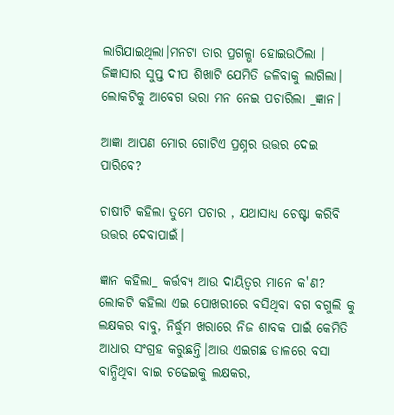ଲାଗିଯାଇଥିଲା।ମନଟା ତାର ପ୍ରଗଳ୍ଭା ହୋଇଉଠିଲା । ଜିଜ୍ଞାସାର ସୁପ୍ତ ଦୀପ ଶିଖାଟି ଯେମିତି ଜଳିବାକୁ ଲାଗିଲା। ଲୋକଟିକୁ ଆବେଗ ଭରା ମନ ନେଇ ପଚାରିଲା _ଜ୍ଞାନ।

ଆଜ୍ଞା ଆପଣ ମୋର ଗୋଟିଏ ପ୍ରଶ୍ନର ଉତ୍ତର ଦେଇ ପାରିବେ?

ଚାଷୀଟି କହିଲା ତୁମେ ପଚାର , ଯଥାସାଧ୍ୟ ଚେଷ୍ଟା କରିବି ଉତ୍ତର ଦେବାପାଇଁ।

ଜ୍ଞାନ କହିଲା_ କର୍ତ୍ତବ୍ୟ ଆଉ ଦାୟିତ୍ଵର ମାନେ କ'ଣ? ଲୋକଟି କହିଲା ଏଇ ପୋଖରୀରେ ବସିଥିବା ବଗ ବଗୁଲି କୁ ଲକ୍ଷକର ବାବୁ, ନିର୍ଦ୍ଧୁମ ଖରାରେ ନିଜ ଶାବକ ପାଇଁ କେମିତି ଆଧାର ସଂଗ୍ରହ କରୁଛନ୍ତି।ଆଉ ଏଇଗଛ ଡାଳରେ ବସା ବାନ୍ଧିଥିବା ବାଇ ଚଢେଇକୁ ଲକ୍ଷକର,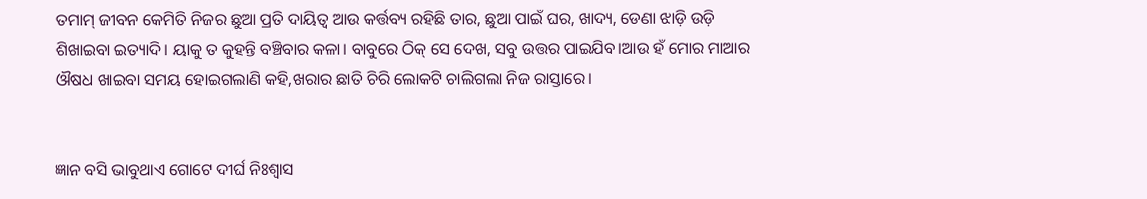ତମାମ୍ ଜୀବନ କେମିତି ନିଜର ଛୁଆ ପ୍ରତି ଦାୟିତ୍ଵ ଆଉ କର୍ତ୍ତବ୍ୟ ରହିଛି ତାର, ଛୁଆ ପାଇଁ ଘର, ଖାଦ୍ୟ, ଡେଣା ଝାଡ଼ି ଉଡ଼ି ଶିଖାଇବା ଇତ୍ୟାଦି। ୟାକୁ ତ କୁହନ୍ତି ବଞ୍ଚିବାର କଳା। ବାବୁରେ ଠିକ୍ ସେ ଦେଖ, ସବୁ ଉତ୍ତର ପାଇଯିବ।ଆଉ ହଁ ମୋର ମାଆର ଔଷଧ ଖାଇବା ସମୟ ହୋଇଗଲାଣି କହି,ଖରାର ଛାତି ଚିରି ଲୋକଟି ଚାଲିଗଲା ନିଜ ରାସ୍ତାରେ।


ଜ୍ଞାନ ବସି ଭାବୁଥାଏ ଗୋଟେ ଦୀର୍ଘ ନିଃଶ୍ବାସ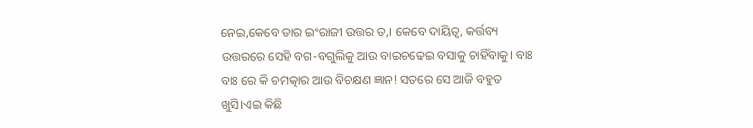ନେଇ,କେବେ ତାର ଇଂରାଜୀ ଉତ୍ତର ତ,। କେବେ ଦାୟିତ୍ଵ, କର୍ତ୍ତବ୍ୟ ଉତ୍ତରରେ ସେହି ବଗ-ବଗୁଲିକୁ ଆଉ ବାଇଚଢେଇ ବସାକୁ ଚାହିଁବାକୁ। ବାଃ ବାଃ ରେ କି ଚମତ୍କାର ଆଉ ବିଚକ୍ଷଣ ଜ୍ଞାନ! ସତରେ ସେ ଆଜି ବହୁତ ଖୁସି।ଏଇ କିଛି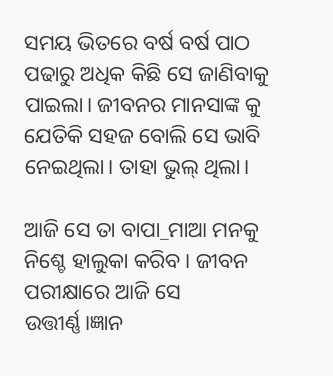ସମୟ ଭିତରେ ବର୍ଷ ବର୍ଷ ପାଠ ପଢାରୁ ଅଧିକ କିଛି ସେ ଜାଣିବାକୁ ପାଇଲା। ଜୀବନର ମାନସାଙ୍କ କୁ ଯେତିକି ସହଜ ବୋଲି ସେ ଭାବି ନେଇଥିଲା। ତାହା ଭୁଲ୍ ଥିଲା।

ଆଜି ସେ ତା ବାପା_ମାଆ ମନକୁ ନିଶ୍ଚେ ହାଲୁକା କରିବ। ଜୀବନ ପରୀକ୍ଷାରେ ଆଜି ସେ ଉତ୍ତୀର୍ଣ୍ଣ।ଜ୍ଞାନ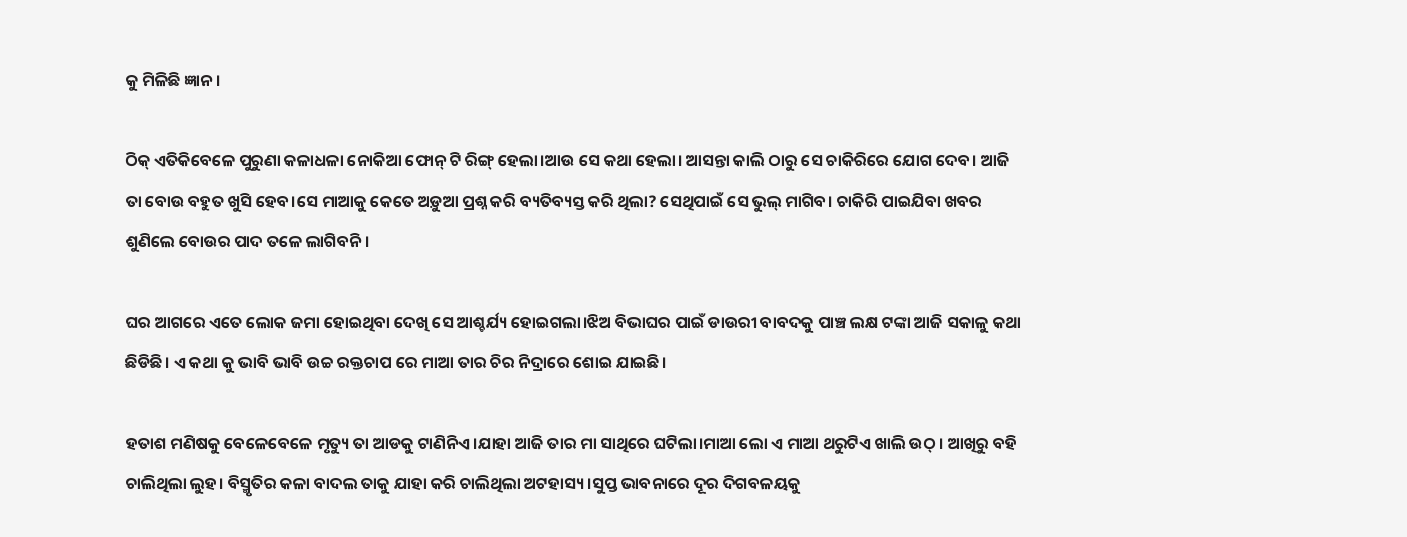କୁ ମିଳିଛି ଜ୍ଞାନ।

ଠିକ୍ ଏତିକିବେଳେ ପୁରୁଣା କଳାଧଳା ନୋକିଆ ଫୋନ୍ ଟି ରିଙ୍ଗ୍ ହେଲା।ଆଉ ସେ କଥା ହେଲା। ଆସନ୍ତା କାଲି ଠାରୁ ସେ ଚାକିରିରେ ଯୋଗ ଦେବ। ଆଜି ତା ବୋଉ ବହୁତ ଖୁସି ହେବ।ସେ ମାଆକୁ କେତେ ଅଡ଼ୁଆ ପ୍ରଶ୍ନ କରି ବ୍ୟତିବ୍ୟସ୍ତ କରି ଥିଲା? ସେଥିପାଇଁ ସେ ଭୁଲ୍ ମାଗିବ। ଚାକିରି ପାଇଯିବା ଖବର ଶୁଣିଲେ ବୋଉର ପାଦ ତଳେ ଲାଗିବନି।

ଘର ଆଗରେ ଏତେ ଲୋକ ଜମା ହୋଇଥିବା ଦେଖି ସେ ଆଶ୍ଚର୍ଯ୍ୟ ହୋଇଗଲା।ଝିଅ ବିଭାଘର ପାଇଁ ଡାଉରୀ ବାବଦକୁ ପାଞ୍ଚ ଲକ୍ଷ ଟଙ୍କା ଆଜି ସକାଳୁ କଥା ଛିଡିଛି। ଏ କଥା କୁ ଭାବି ଭାବି ଉଚ୍ଚ ରକ୍ତଚାପ ରେ ମାଆ ତାର ଚିର ନିଦ୍ରାରେ ଶୋଇ ଯାଇଛି।

ହତାଶ ମଣିଷକୁ ବେଳେବେଳେ ମୃତ୍ୟୁ ତା ଆଡକୁ ଟାଣିନିଏ।ଯାହା ଆଜି ତାର ମା ସାଥିରେ ଘଟିଲା।ମାଆ ଲୋ ଏ ମାଆ ଥରୁଟିଏ ଖାଲି ଉଠ୍ । ଆଖିରୁ ବହି ଚାଲିଥିଲା ଲୁହ। ବିସ୍ମୃତିର କଳା ବାଦଲ ତାକୁ ଯାହା କରି ଚାଲିଥିଲା ଅଟହାସ୍ୟ।ସୁପ୍ତ ଭାବନାରେ ଦୂର ଦିଗବଳୟକୁ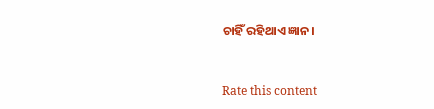ଚାହିଁ ରହିଥାଏ ଜ୍ଞାନ।


Rate this content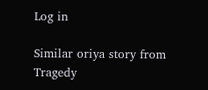Log in

Similar oriya story from Tragedy